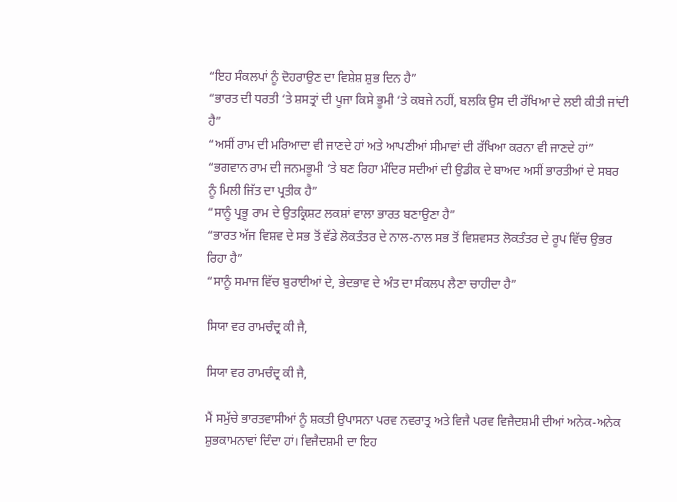“ਇਹ ਸੰਕਲਪਾਂ ਨੂੰ ਦੋਹਰਾਉਣ ਦਾ ਵਿਸ਼ੇਸ਼ ਸ਼ੁਭ ਦਿਨ ਹੈ”
“ਭਾਰਤ ਦੀ ਧਰਤੀ ‘ਤੇ ਸ਼ਸਤ੍ਰਾਂ ਦੀ ਪੂਜਾ ਕਿਸੇ ਭੂਮੀ ‘ਤੇ ਕਬਜੇ ਨਹੀਂ, ਬਲਕਿ ਉਸ ਦੀ ਰੱਖਿਆ ਦੇ ਲਈ ਕੀਤੀ ਜਾਂਦੀ ਹੈ”
“ਅਸੀਂ ਰਾਮ ਦੀ ਮਰਿਆਦਾ ਵੀ ਜਾਣਦੇ ਹਾਂ ਅਤੇ ਆਪਣੀਆਂ ਸੀਮਾਵਾਂ ਦੀ ਰੱਖਿਆ ਕਰਨਾ ਵੀ ਜਾਣਦੇ ਹਾਂ”
“ਭਗਵਾਨ ਰਾਮ ਦੀ ਜਨਮਭੂਮੀ ‘ਤੇ ਬਣ ਰਿਹਾ ਮੰਦਿਰ ਸਦੀਆਂ ਦੀ ਉਡੀਕ ਦੇ ਬਾਅਦ ਅਸੀਂ ਭਾਰਤੀਆਂ ਦੇ ਸਬਰ ਨੂੰ ਮਿਲੀ ਜਿੱਤ ਦਾ ਪ੍ਰਤੀਕ ਹੈ”
“ਸਾਨੂੰ ਪ੍ਰਭੂ ਰਾਮ ਦੇ ਉਤਕ੍ਰਿਸ਼ਟ ਲਕਸ਼ਾਂ ਵਾਲਾ ਭਾਰਤ ਬਣਾਉਣਾ ਹੈ”
“ਭਾਰਤ ਅੱਜ ਵਿਸ਼ਵ ਦੇ ਸਭ ਤੋਂ ਵੱਡੇ ਲੋਕਤੰਤਰ ਦੇ ਨਾਲ-ਨਾਲ ਸਭ ਤੋਂ ਵਿਸ਼ਵਸਤ ਲੋਕਤੰਤਰ ਦੇ ਰੂਪ ਵਿੱਚ ਉਭਰ ਰਿਹਾ ਹੈ”
“ਸਾਨੂੰ ਸਮਾਜ ਵਿੱਚ ਬੁਰਾਈਆਂ ਦੇ, ਭੇਦਭਾਵ ਦੇ ਅੰਤ ਦਾ ਸੰਕਲਪ ਲੈਣਾ ਚਾਹੀਦਾ ਹੈ”

ਸਿਯਾ ਵਰ ਰਾਮਚੰਦ੍ਰ ਕੀ ਜੈ,

ਸਿਯਾ ਵਰ ਰਾਮਚੰਦ੍ਰ ਕੀ ਜੈ,

ਮੈਂ ਸਮੁੱਚੇ ਭਾਰਤਵਾਸੀਆਂ ਨੂੰ ਸ਼ਕਤੀ ਉਪਾਸਨਾ ਪਰਵ ਨਵਰਾਤ੍ਰ ਅਤੇ ਵਿਜੈ ਪਰਵ ਵਿਜੈਦਸ਼ਮੀ ਦੀਆਂ ਅਨੇਕ-ਅਨੇਕ ਸ਼ੁਭਕਾਮਨਾਵਾਂ ਦਿੰਦਾ ਹਾਂ। ਵਿਜੈਦਸ਼ਮੀ ਦਾ ਇਹ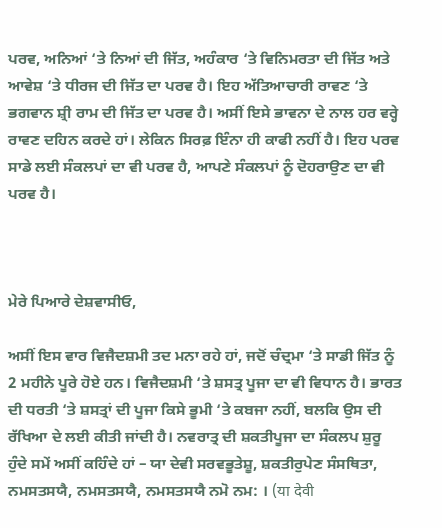ਪਰਵ, ਅਨਿਆਂ ‘ਤੇ ਨਿਆਂ ਦੀ ਜਿੱਤ, ਅਹੰਕਾਰ ‘ਤੇ ਵਿਨਿਮਰਤਾ ਦੀ ਜਿੱਤ ਅਤੇ ਆਵੇਸ਼ ‘ਤੇ ਧੀਰਜ ਦੀ ਜਿੱਤ ਦਾ ਪਰਵ ਹੈ। ਇਹ ਅੱਤਿਆਚਾਰੀ ਰਾਵਣ ‘ਤੇ ਭਗਵਾਨ ਸ਼੍ਰੀ ਰਾਮ ਦੀ ਜਿੱਤ ਦਾ ਪਰਵ ਹੈ। ਅਸੀਂ ਇਸੇ ਭਾਵਨਾ ਦੇ ਨਾਲ ਹਰ ਵਰ੍ਹੇ ਰਾਵਣ ਦਹਿਨ ਕਰਦੇ ਹਾਂ। ਲੇਕਿਨ ਸਿਰਫ਼ ਇੰਨਾ ਹੀ ਕਾਫੀ ਨਹੀਂ ਹੈ। ਇਹ ਪਰਵ ਸਾਡੇ ਲਈ ਸੰਕਲਪਾਂ ਦਾ ਵੀ ਪਰਵ ਹੈ, ਆਪਣੇ ਸੰਕਲਪਾਂ ਨੂੰ ਦੋਹਰਾਉਣ ਦਾ ਵੀ ਪਰਵ ਹੈ।



ਮੇਰੇ ਪਿਆਰੇ ਦੇਸ਼ਵਾਸੀਓ,

ਅਸੀਂ ਇਸ ਵਾਰ ਵਿਜੈਦਸ਼ਮੀ ਤਦ ਮਨਾ ਰਹੇ ਹਾਂ, ਜਦੋਂ ਚੰਦ੍ਰਮਾ ‘ਤੇ ਸਾਡੀ ਜਿੱਤ ਨੂੰ 2 ਮਹੀਨੇ ਪੂਰੇ ਹੋਏ ਹਨ। ਵਿਜੈਦਸ਼ਮੀ ‘ਤੇ ਸ਼ਸਤ੍ਰ ਪੂਜਾ ਦਾ ਵੀ ਵਿਧਾਨ ਹੈ। ਭਾਰਤ ਦੀ ਧਰਤੀ ‘ਤੇ ਸ਼ਸਤ੍ਰਾਂ ਦੀ ਪੂਜਾ ਕਿਸੇ ਭੂਮੀ ‘ਤੇ ਕਬਜਾ ਨਹੀਂ, ਬਲਕਿ ਉਸ ਦੀ ਰੱਖਿਆ ਦੇ ਲਈ ਕੀਤੀ ਜਾਂਦੀ ਹੈ। ਨਵਰਾਤ੍ਰ ਦੀ ਸ਼ਕਤੀਪੂਜਾ ਦਾ ਸੰਕਲਪ ਸ਼ੁਰੂ ਹੁੰਦੇ ਸਮੇਂ ਅਸੀਂ ਕਹਿੰਦੇ ਹਾਂ – ਯਾ ਦੇਵੀ ਸਰਵਭੂਤੇਸ਼ੂ, ਸ਼ਕਤੀਰੁਪੇਣ ਸੰਸਥਿਤਾ, ਨਮਸਤਸਯੈ, ਨਮਸਤਸਯੈ, ਨਮਸਤਸਯੈ ਨਮੋ ਨਮ: । (या देवी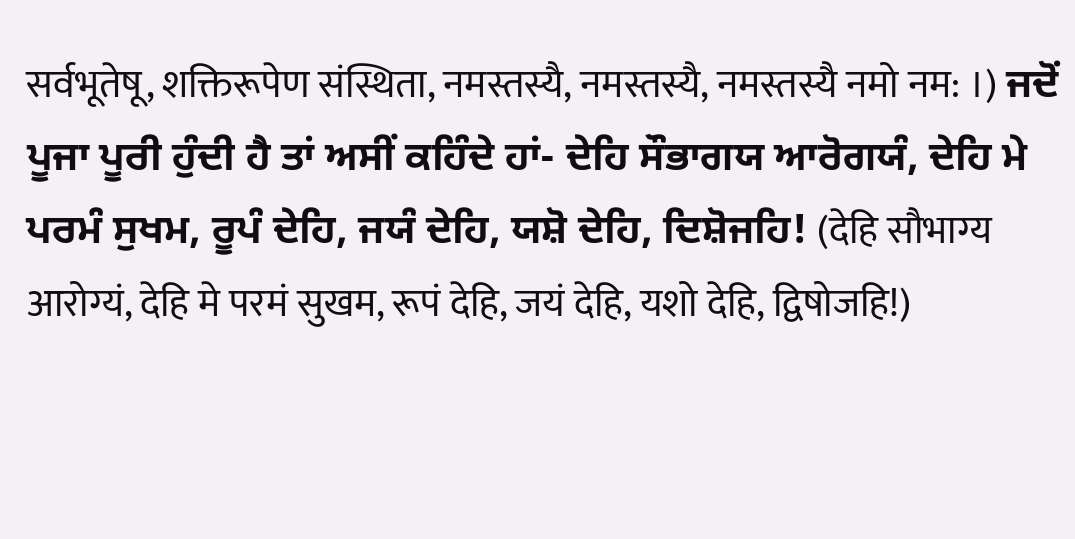सर्वभूतेषू, शक्तिरूपेण संस्थिता, नमस्तस्यै, नमस्तस्यै, नमस्तस्यै नमो नम: ।) ਜਦੋਂ ਪੂਜਾ ਪੂਰੀ ਹੁੰਦੀ ਹੈ ਤਾਂ ਅਸੀਂ ਕਹਿੰਦੇ ਹਾਂ- ਦੇਹਿ ਸੌਭਾਗਯ ਆਰੋਗਯੰ, ਦੇਹਿ ਮੇ ਪਰਮੰ ਸੁਖਮ, ਰੂਪੰ ਦੇਹਿ, ਜਯੰ ਦੇਹਿ, ਯਸ਼ੋ ਦੇਹਿ, ਦਿਸ਼ੋਜਹਿ! (देहि सौभाग्य आरोग्यं, देहि मे परमं सुखम, रूपं देहि, जयं देहि, यशो देहि, द्विषोजहि!)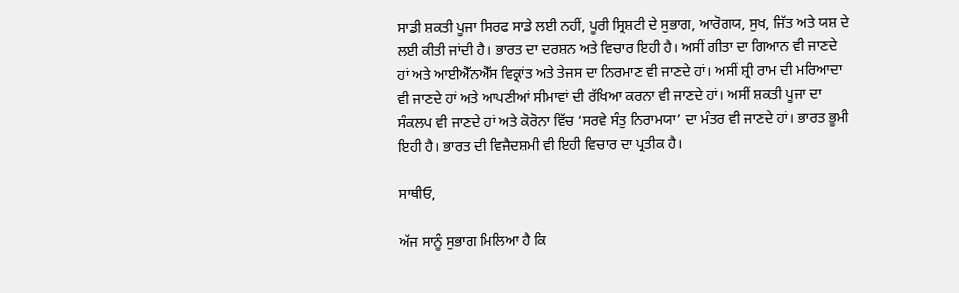ਸਾਡੀ ਸ਼ਕਤੀ ਪੂਜਾ ਸਿਰਫ ਸਾਡੇ ਲਈ ਨਹੀਂ, ਪੂਰੀ ਸ੍ਰਿਸ਼ਟੀ ਦੇ ਸੁਭਾਗ, ਆਰੋਗਯ, ਸੁਖ, ਜਿੱਤ ਅਤੇ ਯਸ਼ ਦੇ ਲਈ ਕੀਤੀ ਜਾਂਦੀ ਹੈ। ਭਾਰਤ ਦਾ ਦਰਸ਼ਨ ਅਤੇ ਵਿਚਾਰ ਇਹੀ ਹੈ। ਅਸੀਂ ਗੀਤਾ ਦਾ ਗਿਆਨ ਵੀ ਜਾਣਦੇ ਹਾਂ ਅਤੇ ਆਈਐੱਨਐੱਸ ਵਿਕ੍ਰਾਂਤ ਅਤੇ ਤੇਜਸ ਦਾ ਨਿਰਮਾਣ ਵੀ ਜਾਣਦੇ ਹਾਂ। ਅਸੀਂ ਸ਼੍ਰੀ ਰਾਮ ਦੀ ਮਰਿਆਦਾ ਵੀ ਜਾਣਦੇ ਹਾਂ ਅਤੇ ਆਪਣੀਆਂ ਸੀਮਾਵਾਂ ਦੀ ਰੱਖਿਆ ਕਰਨਾ ਵੀ ਜਾਣਦੇ ਹਾਂ। ਅਸੀਂ ਸ਼ਕਤੀ ਪੂਜਾ ਦਾ ਸੰਕਲਪ ਵੀ ਜਾਣਦੇ ਹਾਂ ਅਤੇ ਕੋਰੋਨਾ ਵਿੱਚ ‘ਸਰਵੇ ਸੰਤੁ ਨਿਰਾਮਯਾ’ ਦਾ ਮੰਤਰ ਵੀ ਜਾਣਦੇ ਹਾਂ। ਭਾਰਤ ਭੂਮੀ ਇਹੀ ਹੈ। ਭਾਰਤ ਦੀ ਵਿਜੈਦਸ਼ਮੀ ਵੀ ਇਹੀ ਵਿਚਾਰ ਦਾ ਪ੍ਰਤੀਕ ਹੈ।

ਸਾਥੀਓ,

ਅੱਜ ਸਾਨੂੰ ਸੁਭਾਗ ਮਿਲਿਆ ਹੈ ਕਿ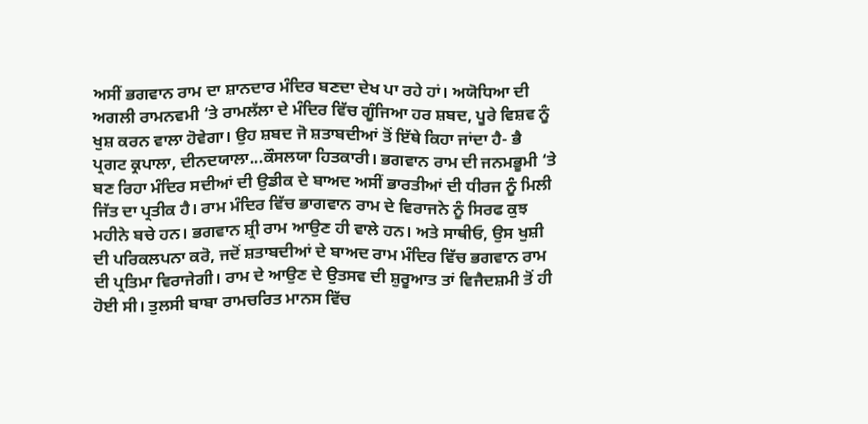ਅਸੀਂ ਭਗਵਾਨ ਰਾਮ ਦਾ ਸ਼ਾਨਦਾਰ ਮੰਦਿਰ ਬਣਦਾ ਦੇਖ ਪਾ ਰਹੇ ਹਾਂ। ਅਯੋਧਿਆ ਦੀ ਅਗਲੀ ਰਾਮਨਵਮੀ ‘ਤੇ ਰਾਮਲੱਲਾ ਦੇ ਮੰਦਿਰ ਵਿੱਚ ਗੂੰਜਿਆ ਹਰ ਸ਼ਬਦ, ਪੂਰੇ ਵਿਸ਼ਵ ਨੂੰ ਖੁਸ਼ ਕਰਨ ਵਾਲਾ ਹੋਵੇਗਾ। ਉਹ ਸ਼ਬਦ ਜੋ ਸ਼ਤਾਬਦੀਆਂ ਤੋਂ ਇੱਥੇ ਕਿਹਾ ਜਾਂਦਾ ਹੈ- ਭੈ ਪ੍ਰਗਟ ਕ੍ਰਪਾਲਾ, ਦੀਨਦਯਾਲਾ...ਕੌਸਲਯਾ ਹਿਤਕਾਰੀ। ਭਗਵਾਨ ਰਾਮ ਦੀ ਜਨਮਭੂਮੀ ‘ਤੇ ਬਣ ਰਿਹਾ ਮੰਦਿਰ ਸਦੀਆਂ ਦੀ ਉਡੀਕ ਦੇ ਬਾਅਦ ਅਸੀਂ ਭਾਰਤੀਆਂ ਦੀ ਧੀਰਜ ਨੂੰ ਮਿਲੀ ਜਿੱਤ ਦਾ ਪ੍ਰਤੀਕ ਹੈ। ਰਾਮ ਮੰਦਿਰ ਵਿੱਚ ਭਾਗਵਾਨ ਰਾਮ ਦੇ ਵਿਰਾਜਨੇ ਨੂੰ ਸਿਰਫ ਕੁਝ ਮਹੀਨੇ ਬਚੇ ਹਨ। ਭਗਵਾਨ ਸ਼੍ਰੀ ਰਾਮ ਆਉਣ ਹੀ ਵਾਲੇ ਹਨ। ਅਤੇ ਸਾਥੀਓ, ਉਸ ਖੁਸ਼ੀ ਦੀ ਪਰਿਕਲਪਨਾ ਕਰੋ, ਜਦੋਂ ਸ਼ਤਾਬਦੀਆਂ ਦੇ ਬਾਅਦ ਰਾਮ ਮੰਦਿਰ ਵਿੱਚ ਭਗਵਾਨ ਰਾਮ ਦੀ ਪ੍ਰਤਿਮਾ ਵਿਰਾਜੇਗੀ। ਰਾਮ ਦੇ ਆਉਣ ਦੇ ਉਤਸਵ ਦੀ ਸ਼ੁਰੂਆਤ ਤਾਂ ਵਿਜੈਦਸ਼ਮੀ ਤੋਂ ਹੀ ਹੋਈ ਸੀ। ਤੁਲਸੀ ਬਾਬਾ ਰਾਮਚਰਿਤ ਮਾਨਸ ਵਿੱਚ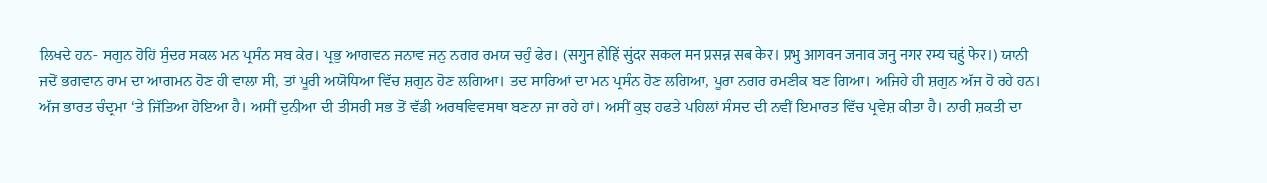ਲਿਖਦੇ ਹਨ- ਸਗੁਨ ਹੋਹਿਂ ਸੁੰਦਰ ਸਕਲ ਮਨ ਪ੍ਰਸੰਨ ਸਬ ਕੇਰ। ਪ੍ਰਭੁ ਆਗਵਨ ਜਨਾਵ ਜਨੁ ਨਗਰ ਰਮਯ ਚਹੁੰ ਫੇਰ। (सगुन होहिं सुंदर सकल मन प्रसन्न सब केर। प्रभु आगवन जनाव जनु नगर रम्य चहुं फेर।) ਯਾਨੀ ਜਦੋਂ ਭਗਵਾਨ ਰਾਮ ਦਾ ਆਗਮਨ ਹੋਣ ਹੀ ਵਾਲਾ ਸੀ, ਤਾਂ ਪੂਰੀ ਅਯੋਧਿਆ ਵਿੱਚ ਸ਼ਗੁਨ ਹੋਣ ਲਗਿਆ। ਤਦ ਸਾਰਿਆਂ ਦਾ ਮਨ ਪ੍ਰਸੰਨ ਹੋਣ ਲਗਿਆ, ਪੂਰਾ ਨਗਰ ਰਮਣੀਕ ਬਣ ਗਿਆ। ਅਜਿਹੇ ਹੀ ਸ਼ਗੁਨ ਅੱਜ ਹੋ ਰਹੇ ਹਨ। ਅੱਜ ਭਾਰਤ ਚੰਦ੍ਰਮਾ ‘ਤੇ ਜਿੱਤਿਆ ਹੋਇਆ ਹੈ। ਅਸੀਂ ਦੁਨੀਆ ਦੀ ਤੀਸਰੀ ਸਭ ਤੋਂ ਵੱਡੀ ਅਰਥਵਿਵਸਥਾ ਬਣਨਾ ਜਾ ਰਹੇ ਹਾਂ। ਅਸੀਂ ਕੁਝ ਹਫਤੇ ਪਹਿਲਾਂ ਸੰਸਦ ਦੀ ਨਵੀਂ ਇਮਾਰਤ ਵਿੱਚ ਪ੍ਰਵੇਸ਼ ਕੀਤਾ ਹੈ। ਨਾਰੀ ਸ਼ਕਤੀ ਦਾ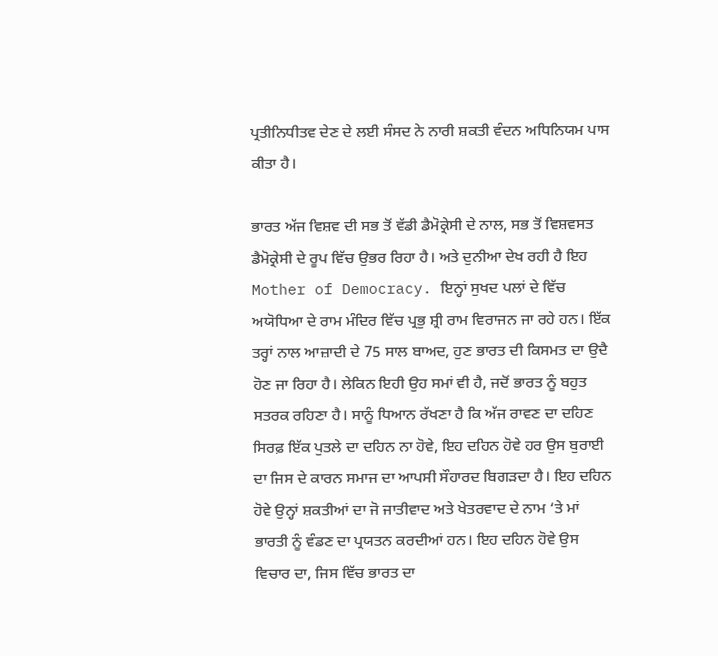ਪ੍ਰਤੀਨਿਧੀਤਵ ਦੇਣ ਦੇ ਲਈ ਸੰਸਦ ਨੇ ਨਾਰੀ ਸ਼ਕਤੀ ਵੰਦਨ ਅਧਿਨਿਯਮ ਪਾਸ ਕੀਤਾ ਹੈ।

ਭਾਰਤ ਅੱਜ ਵਿਸ਼ਵ ਦੀ ਸਭ ਤੋਂ ਵੱਡੀ ਡੈਮੋਕ੍ਰੇਸੀ ਦੇ ਨਾਲ, ਸਭ ਤੋਂ ਵਿਸ਼ਵਸਤ ਡੈਮੋਕ੍ਰੇਸੀ ਦੇ ਰੂਪ ਵਿੱਚ ਉਭਰ ਰਿਹਾ ਹੈ। ਅਤੇ ਦੁਨੀਆ ਦੇਖ ਰਹੀ ਹੈ ਇਹ Mother of Democracy. ਇਨ੍ਹਾਂ ਸੁਖਦ ਪਲਾਂ ਦੇ ਵਿੱਚ ਅਯੋਧਿਆ ਦੇ ਰਾਮ ਮੰਦਿਰ ਵਿੱਚ ਪ੍ਰਭੁ ਸ਼੍ਰੀ ਰਾਮ ਵਿਰਾਜਨ ਜਾ ਰਹੇ ਹਨ। ਇੱਕ ਤਰ੍ਹਾਂ ਨਾਲ ਆਜ਼ਾਦੀ ਦੇ 75 ਸਾਲ ਬਾਅਦ, ਹੁਣ ਭਾਰਤ ਦੀ ਕਿਸਮਤ ਦਾ ਉਦੈ ਹੋਣ ਜਾ ਰਿਹਾ ਹੈ। ਲੇਕਿਨ ਇਹੀ ਉਹ ਸਮਾਂ ਵੀ ਹੈ, ਜਦੋਂ ਭਾਰਤ ਨੂੰ ਬਹੁਤ ਸਤਰਕ ਰਹਿਣਾ ਹੈ। ਸਾਨੂੰ ਧਿਆਨ ਰੱਖਣਾ ਹੈ ਕਿ ਅੱਜ ਰਾਵਣ ਦਾ ਦਹਿਣ ਸਿਰਫ਼ ਇੱਕ ਪੁਤਲੇ ਦਾ ਦਹਿਨ ਨਾ ਹੋਵੇ, ਇਹ ਦਹਿਨ ਹੋਵੇ ਹਰ ਉਸ ਬੁਰਾਈ ਦਾ ਜਿਸ ਦੇ ਕਾਰਨ ਸਮਾਜ ਦਾ ਆਪਸੀ ਸੌਹਾਰਦ ਬਿਗੜਦਾ ਹੈ। ਇਹ ਦਹਿਨ ਹੋਵੇ ਉਨ੍ਹਾਂ ਸ਼ਕਤੀਆਂ ਦਾ ਜੋ ਜਾਤੀਵਾਦ ਅਤੇ ਖੇਤਰਵਾਦ ਦੇ ਨਾਮ ‘ਤੇ ਮਾਂ ਭਾਰਤੀ ਨੂੰ ਵੰਡਣ ਦਾ ਪ੍ਰਯਤਨ ਕਰਦੀਆਂ ਹਨ। ਇਹ ਦਹਿਨ ਹੋਵੇ ਉਸ ਵਿਚਾਰ ਦਾ, ਜਿਸ ਵਿੱਚ ਭਾਰਤ ਦਾ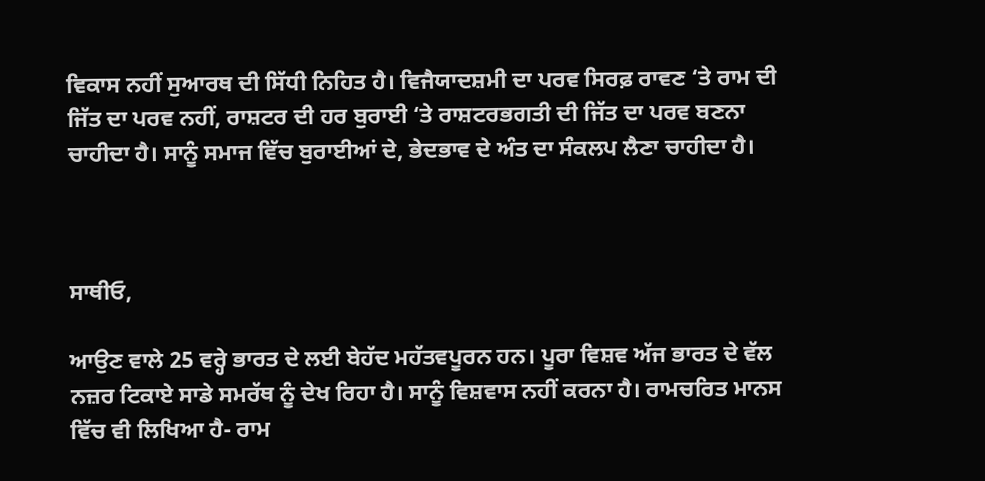ਵਿਕਾਸ ਨਹੀਂ ਸੁਆਰਥ ਦੀ ਸਿੱਧੀ ਨਿਹਿਤ ਹੈ। ਵਿਜੈਯਾਦਸ਼ਮੀ ਦਾ ਪਰਵ ਸਿਰਫ਼ ਰਾਵਣ ‘ਤੇ ਰਾਮ ਦੀ ਜਿੱਤ ਦਾ ਪਰਵ ਨਹੀਂ, ਰਾਸ਼ਟਰ ਦੀ ਹਰ ਬੁਰਾਈ ‘ਤੇ ਰਾਸ਼ਟਰਭਗਤੀ ਦੀ ਜਿੱਤ ਦਾ ਪਰਵ ਬਣਨਾ ਚਾਹੀਦਾ ਹੈ। ਸਾਨੂੰ ਸਮਾਜ ਵਿੱਚ ਬੁਰਾਈਆਂ ਦੇ, ਭੇਦਭਾਵ ਦੇ ਅੰਤ ਦਾ ਸੰਕਲਪ ਲੈਣਾ ਚਾਹੀਦਾ ਹੈ।



ਸਾਥੀਓ,

ਆਉਣ ਵਾਲੇ 25 ਵਰ੍ਹੇ ਭਾਰਤ ਦੇ ਲਈ ਬੇਹੱਦ ਮਹੱਤਵਪੂਰਨ ਹਨ। ਪੂਰਾ ਵਿਸ਼ਵ ਅੱਜ ਭਾਰਤ ਦੇ ਵੱਲ ਨਜ਼ਰ ਟਿਕਾਏ ਸਾਡੇ ਸਮਰੱਥ ਨੂੰ ਦੇਖ ਰਿਹਾ ਹੈ। ਸਾਨੂੰ ਵਿਸ਼ਵਾਸ ਨਹੀਂ ਕਰਨਾ ਹੈ। ਰਾਮਚਰਿਤ ਮਾਨਸ ਵਿੱਚ ਵੀ ਲਿਖਿਆ ਹੈ- ਰਾਮ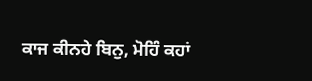ਕਾਜ ਕੀਨਹੇ ਬਿਨੁ, ਮੋਹਿੰ ਕਹਾਂ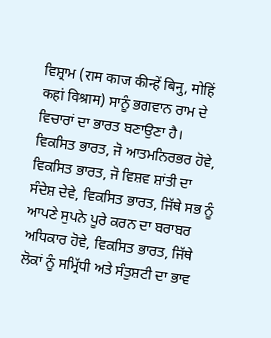ਵਿਸ਼੍ਰਾਮ (राम काज कीन्हें बिनु, मोहिं कहां विश्राम) ਸਾਨੂੰ ਭਗਵਾਨ ਰਾਮ ਦੇ ਵਿਚਾਰਾਂ ਦਾ ਭਾਰਤ ਬਣਾਉਣਾ ਹੈ। ਵਿਕਸਿਤ ਭਾਰਤ, ਜੋ ਆਤਮਨਿਰਭਰ ਹੋਵੇ, ਵਿਕਸਿਤ ਭਾਰਤ, ਜੋ ਵਿਸ਼ਵ ਸ਼ਾਂਤੀ ਦਾ ਸੰਦੇਸ਼ ਦੇਵੇ, ਵਿਕਸਿਤ ਭਾਰਤ, ਜਿੱਥੇ ਸਭ ਨੂੰ ਆਪਣੇ ਸੁਪਨੇ ਪੂਰੇ ਕਰਨ ਦਾ ਬਰਾਬਰ ਅਧਿਕਾਰ ਹੋਵੇ, ਵਿਕਸਿਤ ਭਾਰਤ, ਜਿੱਥੇ ਲੋਕਾਂ ਨੂੰ ਸਮ੍ਰਿੱਧੀ ਅਤੇ ਸੰਤੁਸ਼ਟੀ ਦਾ ਭਾਵ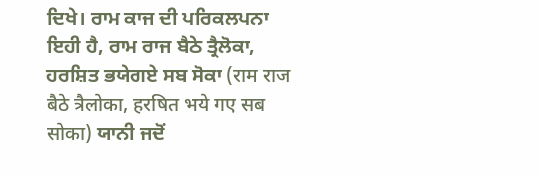ਦਿਖੇ। ਰਾਮ ਕਾਜ ਦੀ ਪਰਿਕਲਪਨਾ ਇਹੀ ਹੈ, ਰਾਮ ਰਾਜ ਬੈਠੇ ਤ੍ਰੈਲੋਕਾ, ਹਰਸ਼ਿਤ ਭਯੇਗਏ ਸਬ ਸੋਕਾ (राम राज बैठे त्रैलोका, हरषित भये गए सब सोका) ਯਾਨੀ ਜਦੋਂ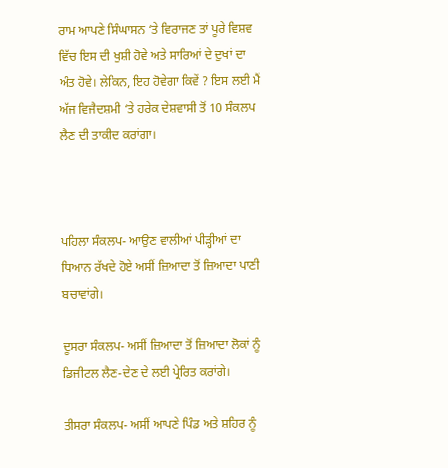ਰਾਮ ਆਪਣੇ ਸਿੰਘਾਸਨ ‘ਤੇ ਵਿਰਾਜਣ ਤਾਂ ਪੂਰੇ ਵਿਸ਼ਵ ਵਿੱਚ ਇਸ ਦੀ ਖੁਸ਼ੀ ਹੋਵੇ ਅਤੇ ਸਾਰਿਆਂ ਦੇ ਦੁਖਾਂ ਦਾ ਅੰਤ ਹੋਵੇ। ਲੇਕਿਨ, ਇਹ ਹੋਵੇਗਾ ਕਿਵੇਂ ? ਇਸ ਲਈ ਮੈਂ ਅੱਜ ਵਿਜੈਦਸ਼ਮੀ ‘ਤੇ ਹਰੇਕ ਦੇਸ਼ਵਾਸੀ ਤੋਂ 10 ਸੰਕਲਪ ਲੈਣ ਦੀ ਤਾਕੀਦ ਕਰਾਂਗਾ।



ਪਹਿਲਾ ਸੰਕਲਪ- ਆਉਣ ਵਾਲੀਆਂ ਪੀੜ੍ਹੀਆਂ ਦਾ ਧਿਆਨ ਰੱਖਦੇ ਹੋਏ ਅਸੀਂ ਜ਼ਿਆਦਾ ਤੋਂ ਜ਼ਿਆਦਾ ਪਾਣੀ ਬਚਾਵਾਂਗੇ।

ਦੂਸਰਾ ਸੰਕਲਪ- ਅਸੀਂ ਜ਼ਿਆਦਾ ਤੋਂ ਜ਼ਿਆਦਾ ਲੋਕਾਂ ਨੂੰ ਡਿਜੀਟਲ ਲੈਣ-ਦੇਣ ਦੇ ਲਈ ਪ੍ਰੇਰਿਤ ਕਰਾਂਗੇ।

ਤੀਸਰਾ ਸੰਕਲਪ- ਅਸੀਂ ਆਪਣੇ ਪਿੰਡ ਅਤੇ ਸ਼ਹਿਰ ਨੂੰ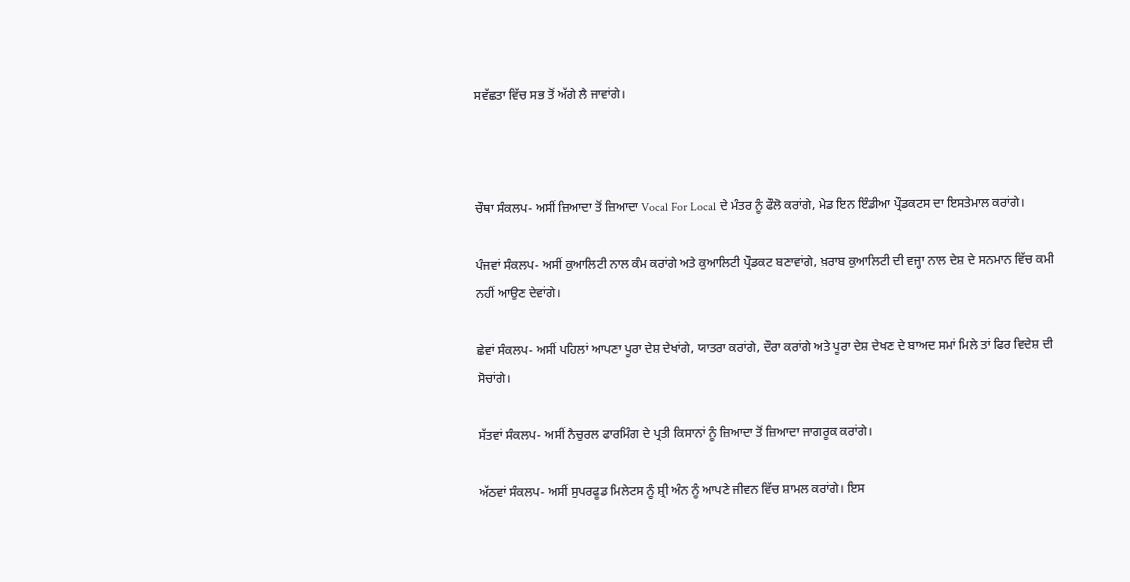ਸਵੱਛਤਾ ਵਿੱਚ ਸਭ ਤੋਂ ਅੱਗੇ ਲੈ ਜਾਵਾਂਗੇ।



ਚੌਥਾ ਸੰਕਲਪ- ਅਸੀਂ ਜ਼ਿਆਦਾ ਤੋਂ ਜ਼ਿਆਦਾ Vocal For Local ਦੇ ਮੰਤਰ ਨੂੰ ਫੌਲੋ ਕਰਾਂਗੇ, ਮੇਡ ਇਨ ਇੰਡੀਆ ਪ੍ਰੌਡਕਟਸ ਦਾ ਇਸਤੇਮਾਲ ਕਰਾਂਗੇ।

ਪੰਜਵਾਂ ਸੰਕਲਪ- ਅਸੀਂ ਕੁਆਲਿਟੀ ਨਾਲ ਕੰਮ ਕਰਾਂਗੇ ਅਤੇ ਕੁਆਲਿਟੀ ਪ੍ਰੌਡਕਟ ਬਣਾਵਾਂਗੇ, ਖ਼ਰਾਬ ਕੁਆਲਿਟੀ ਦੀ ਵਜ੍ਹਾ ਨਾਲ ਦੇਸ਼ ਦੇ ਸਨਮਾਨ ਵਿੱਚ ਕਮੀ ਨਹੀਂ ਆਉਣ ਦੇਵਾਂਗੇ।

ਛੇਵਾਂ ਸੰਕਲਪ- ਅਸੀਂ ਪਹਿਲਾਂ ਆਪਣਾ ਪੂਰਾ ਦੇਸ਼ ਦੇਖਾਂਗੇ, ਯਾਤਰਾ ਕਰਾਂਗੇ, ਦੌਰਾ ਕਰਾਂਗੇ ਅਤੇ ਪੂਰਾ ਦੇਸ਼ ਦੇਖਣ ਦੇ ਬਾਅਦ ਸਮਾਂ ਮਿਲੇ ਤਾਂ ਫਿਰ ਵਿਦੇਸ਼ ਦੀ ਸੋਚਾਂਗੇ।

ਸੱਤਵਾਂ ਸੰਕਲਪ- ਅਸੀਂ ਨੈਚੁਰਲ ਫਾਰਮਿੰਗ ਦੇ ਪ੍ਰਤੀ ਕਿਸਾਨਾਂ ਨੂੰ ਜ਼ਿਆਦਾ ਤੋਂ ਜ਼ਿਆਦਾ ਜਾਗਰੂਕ ਕਰਾਂਗੇ।

ਅੱਠਵਾਂ ਸੰਕਲਪ- ਅਸੀਂ ਸੁਪਰਫੂਡ ਮਿਲੇਟਸ ਨੂੰ ਸ਼੍ਰੀ ਅੰਨ ਨੂੰ ਆਪਣੇ ਜੀਵਨ ਵਿੱਚ ਸ਼ਾਮਲ ਕਰਾਂਗੇ। ਇਸ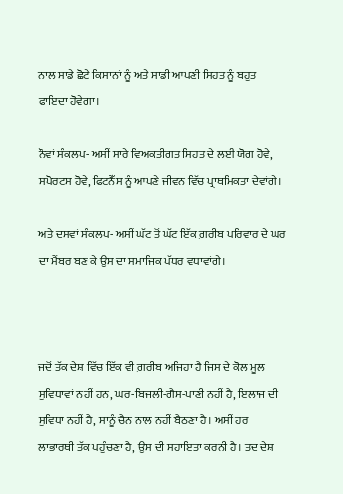ਨਾਲ ਸਾਡੇ ਛੋਟੇ ਕਿਸਾਨਾਂ ਨੂੰ ਅਤੇ ਸਾਡੀ ਆਪਣੀ ਸਿਹਤ ਨੂੰ ਬਹੁਤ ਫਾਇਦਾ ਹੋਵੇਗਾ।

ਨੌਵਾਂ ਸੰਕਲਪ- ਅਸੀਂ ਸਾਰੇ ਵਿਅਕਤੀਗਤ ਸਿਹਤ ਦੇ ਲਈ ਯੋਗ ਹੋਵੇ, ਸਪੋਰਟਸ ਹੋਵੇ, ਫਿਟਨੈੱਸ ਨੂੰ ਆਪਣੇ ਜੀਵਨ ਵਿੱਚ ਪ੍ਰਾਥਮਿਕਤਾ ਦੇਵਾਂਗੇ।

ਅਤੇ ਦਸਵਾਂ ਸੰਕਲਪ- ਅਸੀਂ ਘੱਟ ਤੋਂ ਘੱਟ ਇੱਕ ਗ਼ਰੀਬ ਪਰਿਵਾਰ ਦੇ ਘਰ ਦਾ ਮੈਂਬਰ ਬਣ ਕੇ ਉਸ ਦਾ ਸਮਾਜਿਕ ਪੱਧਰ ਵਧਾਵਾਂਗੇ।



ਜਦੋਂ ਤੱਕ ਦੇਸ਼ ਵਿੱਚ ਇੱਕ ਵੀ ਗ਼ਰੀਬ ਅਜਿਹਾ ਹੈ ਜਿਸ ਦੇ ਕੋਲ ਮੂਲ ਸੁਵਿਧਾਵਾਂ ਨਹੀਂ ਹਨ, ਘਰ-ਬਿਜਲੀ-ਗੈਸ-ਪਾਣੀ ਨਹੀਂ ਹੈ, ਇਲਾਜ ਦੀ ਸੁਵਿਧਾ ਨਹੀਂ ਹੈ, ਸਾਨੂੰ ਚੈਨ ਨਾਲ ਨਹੀਂ ਬੈਠਣਾ ਹੈ। ਅਸੀਂ ਹਰ ਲਾਭਾਰਥੀ ਤੱਕ ਪਹੁੰਚਣਾ ਹੈ, ਉਸ ਦੀ ਸਹਾਇਤਾ ਕਰਨੀ ਹੈ। ਤਦ ਦੇਸ਼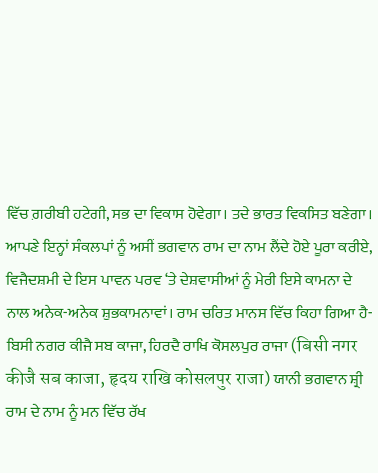ਵਿੱਚ ਗ਼ਰੀਬੀ ਹਟੇਗੀ, ਸਭ ਦਾ ਵਿਕਾਸ ਹੋਵੇਗਾ। ਤਦੇ ਭਾਰਤ ਵਿਕਸਿਤ ਬਣੇਗਾ। ਆਪਣੇ ਇਨ੍ਹਾਂ ਸੰਕਲਪਾਂ ਨੂੰ ਅਸੀਂ ਭਗਵਾਨ ਰਾਮ ਦਾ ਨਾਮ ਲੈਂਦੇ ਹੋਏ ਪੂਰਾ ਕਰੀਏ, ਵਿਜੈਦਸ਼ਮੀ ਦੇ ਇਸ ਪਾਵਨ ਪਰਵ ‘ਤੇ ਦੇਸ਼ਵਾਸੀਆਂ ਨੂੰ ਮੇਰੀ ਇਸੇ ਕਾਮਨਾ ਦੇ ਨਾਲ ਅਨੇਕ-ਅਨੇਕ ਸ਼ੁਭਕਾਮਨਾਵਾਂ। ਰਾਮ ਚਰਿਤ ਮਾਨਸ ਵਿੱਚ ਕਿਹਾ ਗਿਆ ਹੈ- ਬਿਸੀ ਨਗਰ ਕੀਜੈ ਸਬ ਕਾਜਾ, ਹਿਰਦੈ ਰਾਖਿ ਕੋਸਲਪੁਰ ਰਾਜਾ (बिसी नगर कीजै सब काजा, हृदय राखि कोसलपुर राजा) ਯਾਨੀ ਭਗਵਾਨ ਸ਼੍ਰੀ ਰਾਮ ਦੇ ਨਾਮ ਨੂੰ ਮਨ ਵਿੱਚ ਰੱਖ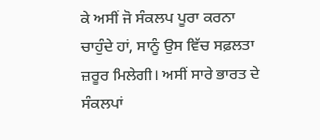ਕੇ ਅਸੀਂ ਜੋ ਸੰਕਲਪ ਪੂਰਾ ਕਰਨਾ ਚਾਹੁੰਦੇ ਹਾਂ, ਸਾਨੂੰ ਉਸ ਵਿੱਚ ਸਫ਼ਲਤਾ ਜ਼ਰੂਰ ਮਿਲੇਗੀ। ਅਸੀਂ ਸਾਰੇ ਭਾਰਤ ਦੇ ਸੰਕਲਪਾਂ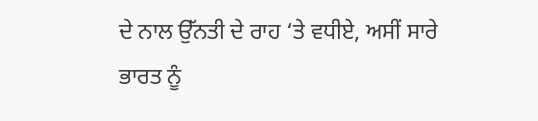ਦੇ ਨਾਲ ਉੱਨਤੀ ਦੇ ਰਾਹ ‘ਤੇ ਵਧੀਏ, ਅਸੀਂ ਸਾਰੇ ਭਾਰਤ ਨੂੰ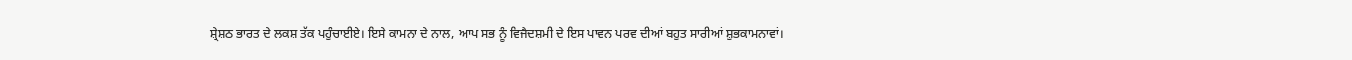ਸ਼੍ਰੇਸ਼ਠ ਭਾਰਤ ਦੇ ਲਕਸ਼ ਤੱਕ ਪਹੁੰਚਾਈਏ। ਇਸੇ ਕਾਮਨਾ ਦੇ ਨਾਲ, ਆਪ ਸਭ ਨੂੰ ਵਿਜੈਦਸ਼ਮੀ ਦੇ ਇਸ ਪਾਵਨ ਪਰਵ ਦੀਆਂ ਬਹੁਤ ਸਾਰੀਆਂ ਸ਼ੁਭਕਾਮਨਾਵਾਂ।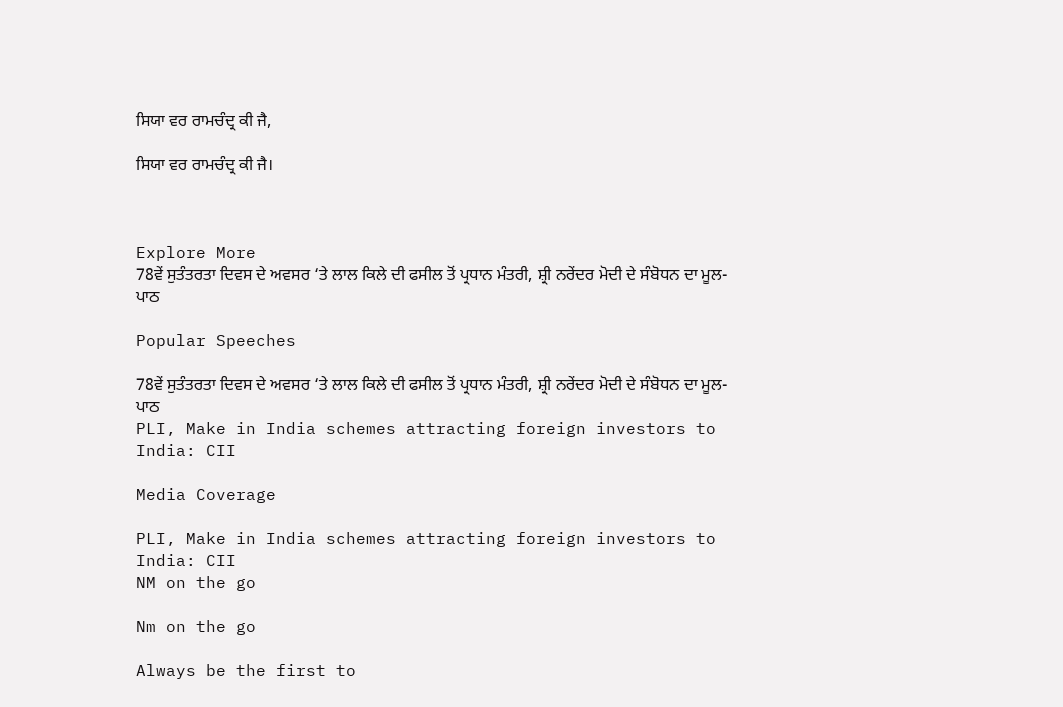ਸਿਯਾ ਵਰ ਰਾਮਚੰਦ੍ਰ ਕੀ ਜੈ,

ਸਿਯਾ ਵਰ ਰਾਮਚੰਦ੍ਰ ਕੀ ਜੈ।



Explore More
78ਵੇਂ ਸੁਤੰਤਰਤਾ ਦਿਵਸ ਦੇ ਅਵਸਰ ‘ਤੇ ਲਾਲ ਕਿਲੇ ਦੀ ਫਸੀਲ ਤੋਂ ਪ੍ਰਧਾਨ ਮੰਤਰੀ, ਸ਼੍ਰੀ ਨਰੇਂਦਰ ਮੋਦੀ ਦੇ ਸੰਬੋਧਨ ਦਾ ਮੂਲ-ਪਾਠ

Popular Speeches

78ਵੇਂ ਸੁਤੰਤਰਤਾ ਦਿਵਸ ਦੇ ਅਵਸਰ ‘ਤੇ ਲਾਲ ਕਿਲੇ ਦੀ ਫਸੀਲ ਤੋਂ ਪ੍ਰਧਾਨ ਮੰਤਰੀ, ਸ਼੍ਰੀ ਨਰੇਂਦਰ ਮੋਦੀ ਦੇ ਸੰਬੋਧਨ ਦਾ ਮੂਲ-ਪਾਠ
PLI, Make in India schemes attracting foreign investors to India: CII

Media Coverage

PLI, Make in India schemes attracting foreign investors to India: CII
NM on the go

Nm on the go

Always be the first to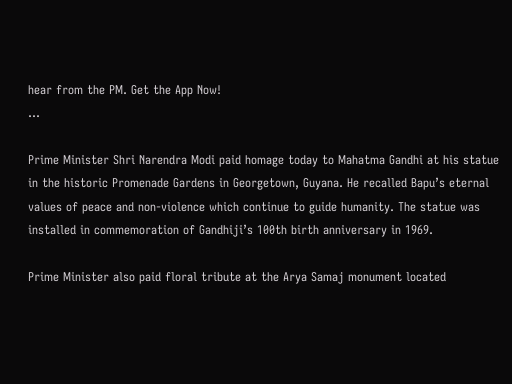hear from the PM. Get the App Now!
...

Prime Minister Shri Narendra Modi paid homage today to Mahatma Gandhi at his statue in the historic Promenade Gardens in Georgetown, Guyana. He recalled Bapu’s eternal values of peace and non-violence which continue to guide humanity. The statue was installed in commemoration of Gandhiji’s 100th birth anniversary in 1969.

Prime Minister also paid floral tribute at the Arya Samaj monument located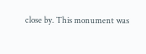close by. This monument was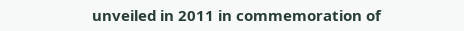unveiled in 2011 in commemoration of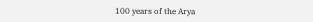100 years of the Arya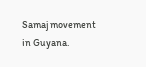Samaj movement in Guyana.